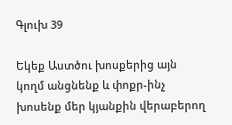Գլուխ 39

Եկեք Աստծու խոսքերից այն կողմ անցնենք և փոքր-ինչ խոսենք մեր կյանքին վերաբերող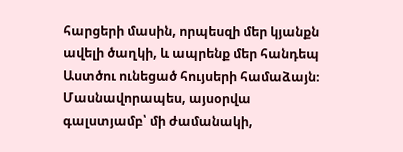հարցերի մասին, որպեսզի մեր կյանքն ավելի ծաղկի, և ապրենք մեր հանդեպ Աստծու ունեցած հույսերի համաձայն։ Մասնավորապես, այսօրվա գալստյամբ՝ մի ժամանակի,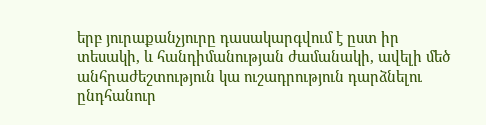երբ յուրաքանչյուրը դասակարգվում է ըստ իր տեսակի, և հանդիմանության ժամանակի, ավելի մեծ անհրաժեշտություն կա ուշադրություն դարձնելու ընդհանուր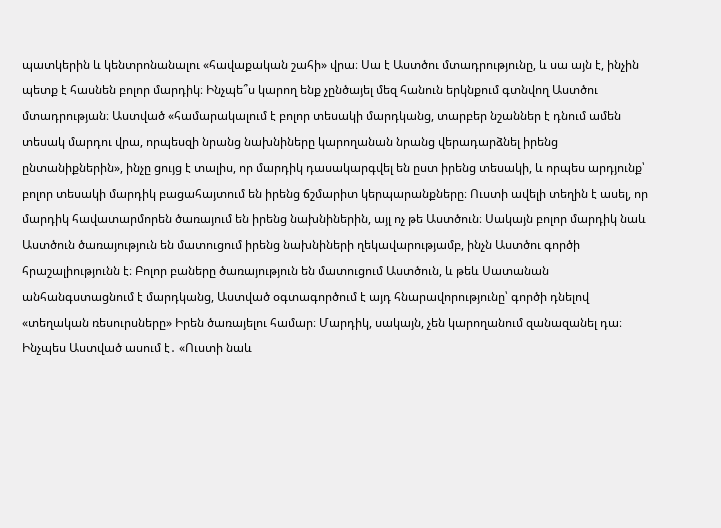պատկերին և կենտրոնանալու «հավաքական շահի» վրա։ Սա է Աստծու մտադրությունը, և սա այն է, ինչին պետք է հասնեն բոլոր մարդիկ։ Ինչպե՞ս կարող ենք չընծայել մեզ հանուն երկնքում գտնվող Աստծու մտադրության։ Աստված «համարակալում է բոլոր տեսակի մարդկանց, տարբեր նշաններ է դնում ամեն տեսակ մարդու վրա, որպեսզի նրանց նախնիները կարողանան նրանց վերադարձնել իրենց ընտանիքներին», ինչը ցույց է տալիս, որ մարդիկ դասակարգվել են ըստ իրենց տեսակի, և որպես արդյունք՝ բոլոր տեսակի մարդիկ բացահայտում են իրենց ճշմարիտ կերպարանքները։ Ուստի ավելի տեղին է ասել, որ մարդիկ հավատարմորեն ծառայում են իրենց նախնիներին, այլ ոչ թե Աստծուն։ Սակայն բոլոր մարդիկ նաև Աստծուն ծառայություն են մատուցում իրենց նախնիների ղեկավարությամբ, ինչն Աստծու գործի հրաշալիությունն է։ Բոլոր բաները ծառայություն են մատուցում Աստծուն, և թեև Սատանան անհանգստացնում է մարդկանց, Աստված օգտագործում է այդ հնարավորությունը՝ գործի դնելով «տեղական ռեսուրսները» Իրեն ծառայելու համար։ Մարդիկ, սակայն, չեն կարողանում զանազանել դա։ Ինչպես Աստված ասում է․ «Ուստի նաև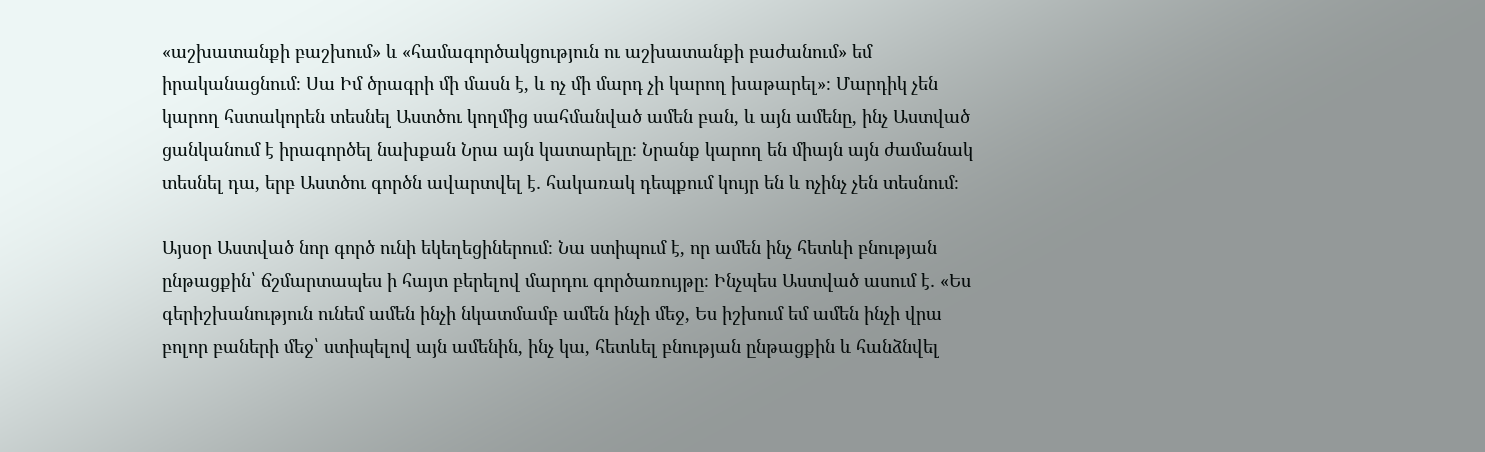«աշխատանքի բաշխում» և «համագործակցություն ու աշխատանքի բաժանում» եմ իրականացնում։ Սա Իմ ծրագրի մի մասն է, և ոչ մի մարդ չի կարող խաթարել»։ Մարդիկ չեն կարող հստակորեն տեսնել Աստծու կողմից սահմանված ամեն բան, և այն ամենը, ինչ Աստված ցանկանում է իրագործել նախքան Նրա այն կատարելը։ Նրանք կարող են միայն այն ժամանակ տեսնել դա, երբ Աստծու գործն ավարտվել է․ հակառակ դեպքում կույր են և ոչինչ չեն տեսնում։

Այսօր Աստված նոր գործ ունի եկեղեցիներում։ Նա ստիպում է, որ ամեն ինչ հետևի բնության ընթացքին՝ ճշմարտապես ի հայտ բերելով մարդու գործառույթը։ Ինչպես Աստված ասում է․ «Ես գերիշխանություն ունեմ ամեն ինչի նկատմամբ ամեն ինչի մեջ, Ես իշխում եմ ամեն ինչի վրա բոլոր բաների մեջ՝ ստիպելով այն ամենին, ինչ կա, հետևել բնության ընթացքին և հանձնվել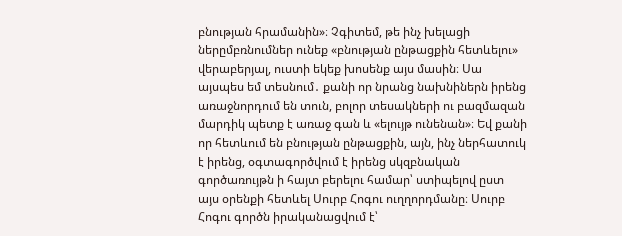բնության հրամանին»։ Չգիտեմ, թե ինչ խելացի ներըմբռնումներ ունեք «բնության ընթացքին հետևելու» վերաբերյալ, ուստի եկեք խոսենք այս մասին։ Սա այսպես եմ տեսնում․ քանի որ նրանց նախնիներն իրենց առաջնորդում են տուն, բոլոր տեսակների ու բազմազան մարդիկ պետք է առաջ գան և «ելույթ ունենան»։ Եվ քանի որ հետևում են բնության ընթացքին, այն, ինչ ներհատուկ է իրենց, օգտագործվում է իրենց սկզբնական գործառույթն ի հայտ բերելու համար՝ ստիպելով ըստ այս օրենքի հետևել Սուրբ Հոգու ուղղորդմանը։ Սուրբ Հոգու գործն իրականացվում է՝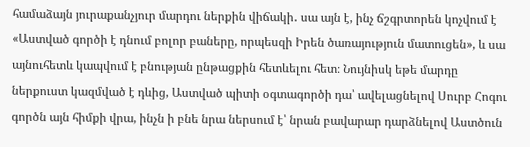համաձայն յուրաքանչյուր մարդու ներքին վիճակի․ սա այն է, ինչ ճշգրտորեն կոչվում է «Աստված գործի է դնում բոլոր բաները, որպեսզի Իրեն ծառայություն մատուցեն», և սա այնուհետև կապվում է բնության ընթացքին հետևելու հետ։ Նույնիսկ եթե մարդը ներքուստ կազմված է դևից, Աստված պիտի օգտագործի դա՝ ավելացնելով Սուրբ Հոգու գործն այն հիմքի վրա, ինչն ի բնե նրա ներսում է՝ նրան բավարար դարձնելով Աստծուն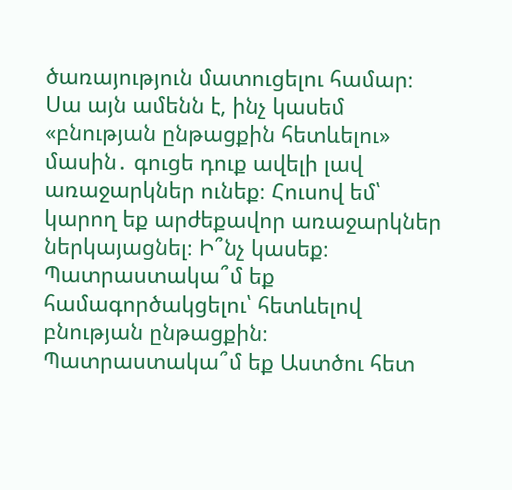ծառայություն մատուցելու համար։ Սա այն ամենն է, ինչ կասեմ «բնության ընթացքին հետևելու» մասին․ գուցե դուք ավելի լավ առաջարկներ ունեք։ Հուսով եմ՝ կարող եք արժեքավոր առաջարկներ ներկայացնել։ Ի՞նչ կասեք։ Պատրաստակա՞մ եք համագործակցելու՝ հետևելով բնության ընթացքին։ Պատրաստակա՞մ եք Աստծու հետ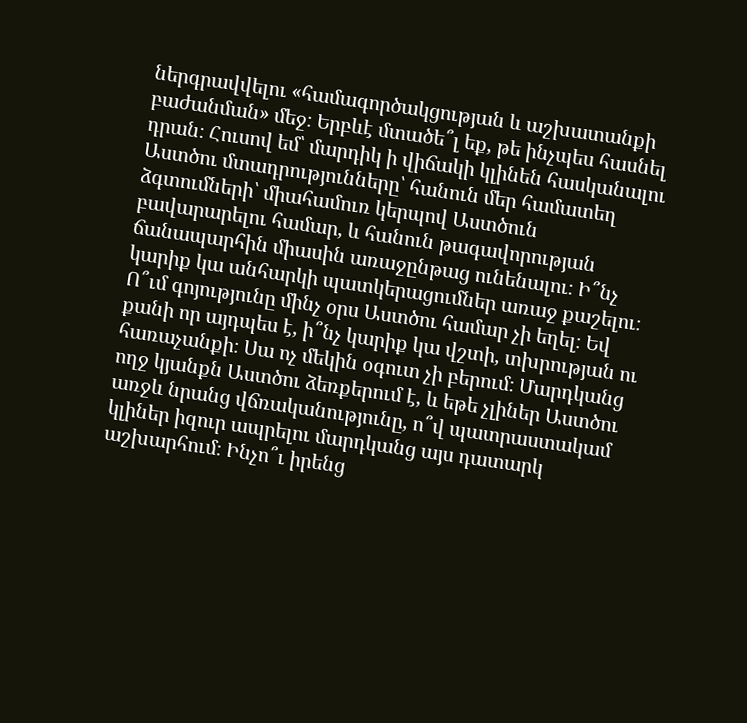ներգրավվելու «համագործակցության և աշխատանքի բաժանման» մեջ։ Երբևէ մտածե՞լ եք, թե ինչպես հասնել դրան։ Հուսով եմ՝ մարդիկ ի վիճակի կլինեն հասկանալու Աստծու մտադրությունները՝ հանուն մեր համատեղ ձգտումների՝ միահամուռ կերպով Աստծուն բավարարելու համար, և հանուն թագավորության ճանապարհին միասին առաջընթաց ունենալու։ Ի՞նչ կարիք կա անհարկի պատկերացումներ առաջ քաշելու։ Ո՞ւմ գոյությունը մինչ օրս Աստծու համար չի եղել։ Եվ քանի որ այդպես է, ի՞նչ կարիք կա վշտի, տխրության ու հառաչանքի։ Սա ոչ մեկին օգուտ չի բերում։ Մարդկանց ողջ կյանքն Աստծու ձեռքերում է, և եթե չլիներ Աստծու առջև նրանց վճռականությունը, ո՞վ պատրաստակամ կլիներ իզուր ապրելու մարդկանց այս դատարկ աշխարհում։ Ինչո՞ւ իրենց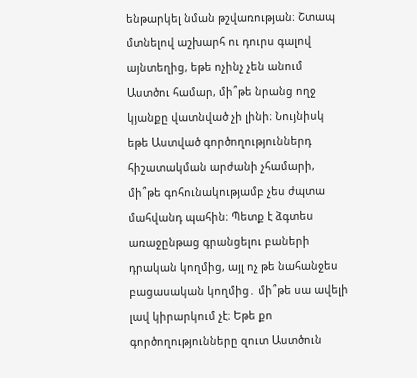ենթարկել նման թշվառության։ Շտապ մտնելով աշխարհ ու դուրս գալով այնտեղից, եթե ոչինչ չեն անում Աստծու համար, մի՞թե նրանց ողջ կյանքը վատնված չի լինի։ Նույնիսկ եթե Աստված գործողություններդ հիշատակման արժանի չհամարի, մի՞թե գոհունակությամբ չես ժպտա մահվանդ պահին։ Պետք է ձգտես առաջընթաց գրանցելու բաների դրական կողմից, այլ ոչ թե նահանջես բացասական կողմից․ մի՞թե սա ավելի լավ կիրարկում չէ։ Եթե քո գործողությունները զուտ Աստծուն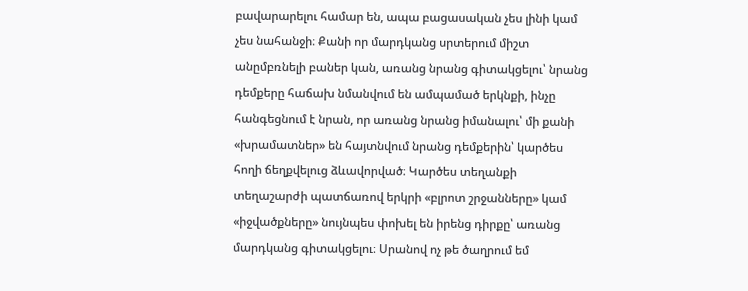բավարարելու համար են, ապա բացասական չես լինի կամ չես նահանջի։ Քանի որ մարդկանց սրտերում միշտ անըմբռնելի բաներ կան, առանց նրանց գիտակցելու՝ նրանց դեմքերը հաճախ նմանվում են ամպամած երկնքի, ինչը հանգեցնում է նրան, որ առանց նրանց իմանալու՝ մի քանի «խրամատներ» են հայտնվում նրանց դեմքերին՝ կարծես հողի ճեղքվելուց ձևավորված։ Կարծես տեղանքի տեղաշարժի պատճառով երկրի «բլրոտ շրջանները» կամ «իջվածքները» նույնպես փոխել են իրենց դիրքը՝ առանց մարդկանց գիտակցելու։ Սրանով ոչ թե ծաղրում եմ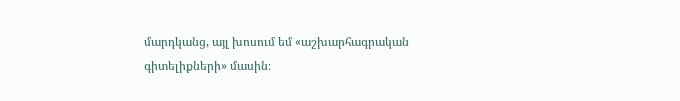մարդկանց, այլ խոսում եմ «աշխարհագրական գիտելիքների» մասին։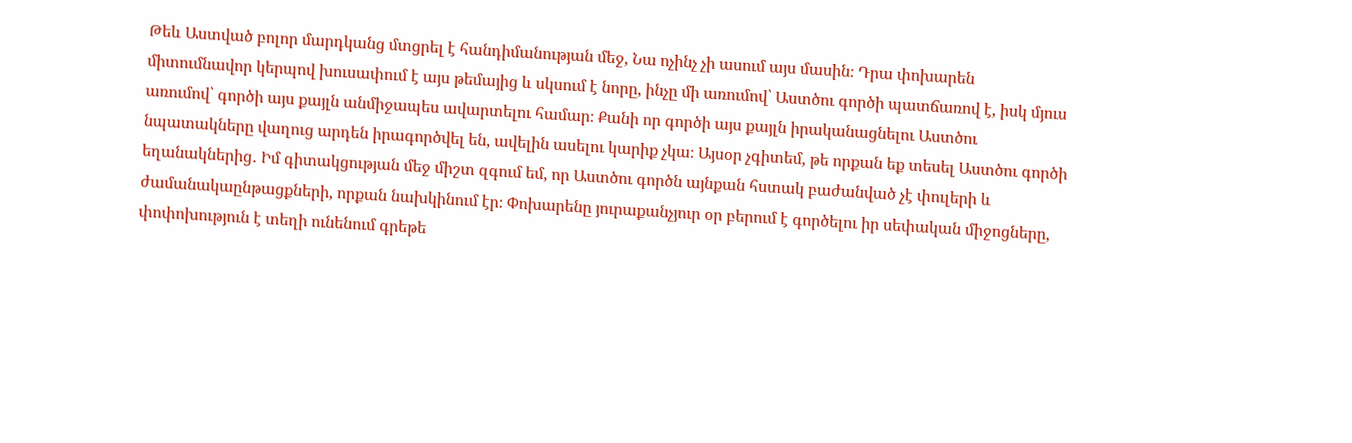Թեև Աստված բոլոր մարդկանց մտցրել է հանդիմանության մեջ, Նա ոչինչ չի ասում այս մասին։ Դրա փոխարեն միտումնավոր կերպով խուսափում է այս թեմայից և սկսում է նորը, ինչը մի առումով՝ Աստծու գործի պատճառով է, իսկ մյուս առումով՝ գործի այս քայլն անմիջապես ավարտելու համար։ Քանի որ գործի այս քայլն իրականացնելու Աստծու նպատակները վաղուց արդեն իրագործվել են, ավելին ասելու կարիք չկա։ Այսօր չգիտեմ, թե որքան եք տեսել Աստծու գործի եղանակներից․ Իմ գիտակցության մեջ միշտ զգում եմ, որ Աստծու գործն այնքան հստակ բաժանված չէ փուլերի և ժամանակաընթացքների, որքան նախկինում էր։ Փոխարենը յուրաքանչյուր օր բերում է գործելու իր սեփական միջոցները, փոփոխություն է տեղի ունենում գրեթե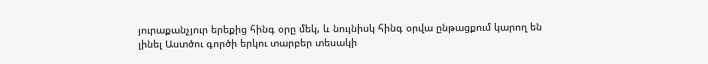յուրաքանչյուր երեքից հինգ օրը մեկ, և նույնիսկ հինգ օրվա ընթացքում կարող են լինել Աստծու գործի երկու տարբեր տեսակի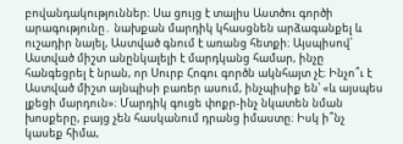բովանդակություններ։ Սա ցույց է տալիս Աստծու գործի արագությունը․ նախքան մարդիկ կհասցնեն արձագանքել և ուշադիր նայել, Աստված գնում է առանց հետքի։ Այսպիսով՝ Աստված միշտ անընկալելի է մարդկանց համար, ինչը հանգեցրել է նրան, որ Սուրբ Հոգու գործն ակնհայտ չէ։ Ինչո՞ւ է Աստված միշտ այնպիսի բառեր ասում, ինչպիսիք են՝ «և այսպես լքեցի մարդուն»։ Մարդիկ գուցե փոքր-ինչ նկատեն նման խոսքերը, բայց չեն հասկանում դրանց իմաստը։ Իսկ ի՞նչ կասեք հիմա,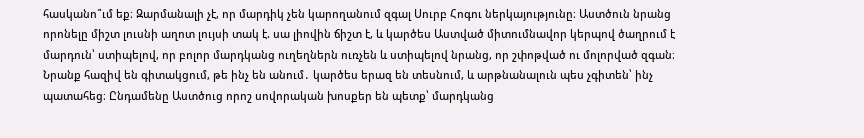հասկանո՞ւմ եք։ Զարմանալի չէ, որ մարդիկ չեն կարողանում զգալ Սուրբ Հոգու ներկայությունը։ Աստծուն նրանց որոնելը միշտ լուսնի աղոտ լույսի տակ է. սա լիովին ճիշտ է, և կարծես Աստված միտումնավոր կերպով ծաղրում է մարդուն՝ ստիպելով, որ բոլոր մարդկանց ուղեղներն ուռչեն և ստիպելով նրանց, որ շփոթված ու մոլորված զգան։ Նրանք հազիվ են գիտակցում, թե ինչ են անում․ կարծես երազ են տեսնում, և արթնանալուն պես չգիտեն՝ ինչ պատահեց։ Ընդամենը Աստծուց որոշ սովորական խոսքեր են պետք՝ մարդկանց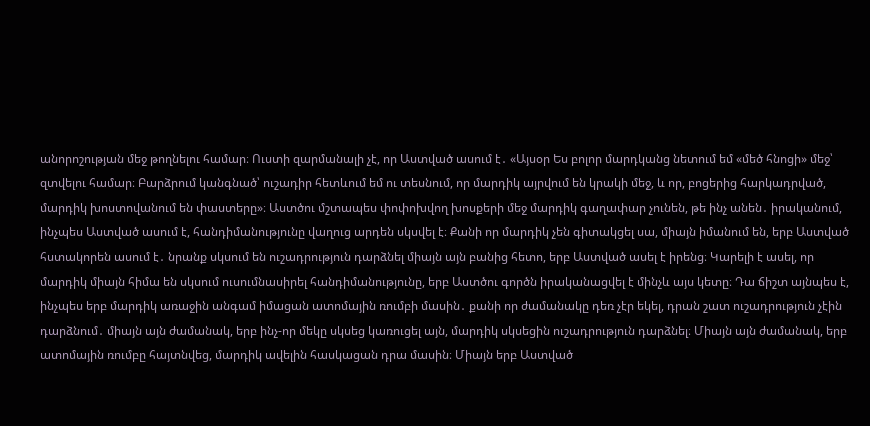անորոշության մեջ թողնելու համար։ Ուստի զարմանալի չէ, որ Աստված ասում է․ «Այսօր Ես բոլոր մարդկանց նետում եմ «մեծ հնոցի» մեջ՝ զտվելու համար։ Բարձրում կանգնած՝ ուշադիր հետևում եմ ու տեսնում, որ մարդիկ այրվում են կրակի մեջ, և որ, բոցերից հարկադրված, մարդիկ խոստովանում են փաստերը»։ Աստծու մշտապես փոփոխվող խոսքերի մեջ մարդիկ գաղափար չունեն, թե ինչ անեն․ իրականում, ինչպես Աստված ասում է, հանդիմանությունը վաղուց արդեն սկսվել է։ Քանի որ մարդիկ չեն գիտակցել սա, միայն իմանում են, երբ Աստված հստակորեն ասում է․ նրանք սկսում են ուշադրություն դարձնել միայն այն բանից հետո, երբ Աստված ասել է իրենց։ Կարելի է ասել, որ մարդիկ միայն հիմա են սկսում ուսումնասիրել հանդիմանությունը, երբ Աստծու գործն իրականացվել է մինչև այս կետը։ Դա ճիշտ այնպես է, ինչպես երբ մարդիկ առաջին անգամ իմացան ատոմային ռումբի մասին․ քանի որ ժամանակը դեռ չէր եկել, դրան շատ ուշադրություն չէին դարձնում․ միայն այն ժամանակ, երբ ինչ-որ մեկը սկսեց կառուցել այն, մարդիկ սկսեցին ուշադրություն դարձնել։ Միայն այն ժամանակ, երբ ատոմային ռումբը հայտնվեց, մարդիկ ավելին հասկացան դրա մասին։ Միայն երբ Աստված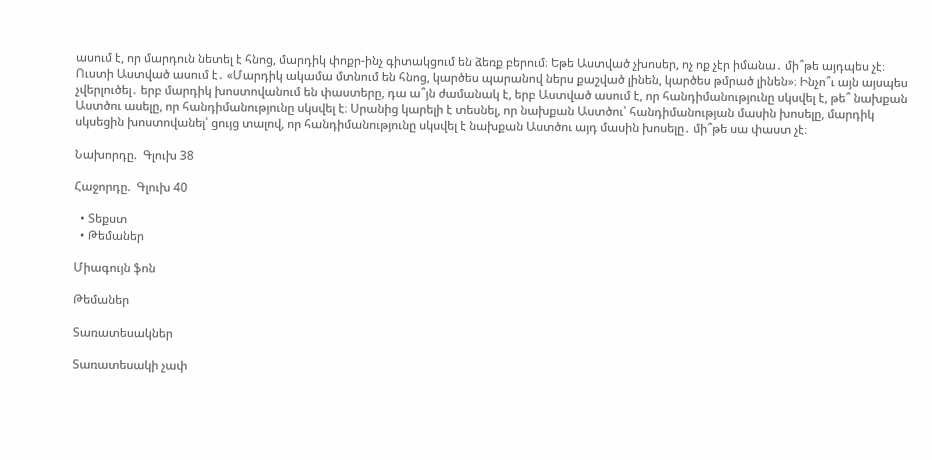ասում է, որ մարդուն նետել է հնոց, մարդիկ փոքր-ինչ գիտակցում են ձեռք բերում։ Եթե Աստված չխոսեր, ոչ ոք չէր իմանա․ մի՞թե այդպես չէ։ Ուստի Աստված ասում է․ «Մարդիկ ակամա մտնում են հնոց, կարծես պարանով ներս քաշված լինեն, կարծես թմրած լինեն»։ Ինչո՞ւ այն այսպես չվերլուծել․ երբ մարդիկ խոստովանում են փաստերը, դա ա՞յն ժամանակ է, երբ Աստված ասում է, որ հանդիմանությունը սկսվել է, թե՞ նախքան Աստծու ասելը, որ հանդիմանությունը սկսվել է։ Սրանից կարելի է տեսնել, որ նախքան Աստծու՝ հանդիմանության մասին խոսելը, մարդիկ սկսեցին խոստովանել՝ ցույց տալով, որ հանդիմանությունը սկսվել է նախքան Աստծու այդ մասին խոսելը․ մի՞թե սա փաստ չէ։

Նախորդը.  Գլուխ 38

Հաջորդը.  Գլուխ 40

  • Տեքստ
  • Թեմաներ

Միագույն ֆոն

Թեմաներ

Տառատեսակներ

Տառատեսակի չափ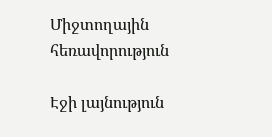Միջտողային հեռավորություն

Էջի լայնություն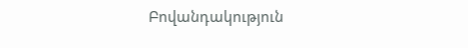Բովանդակություն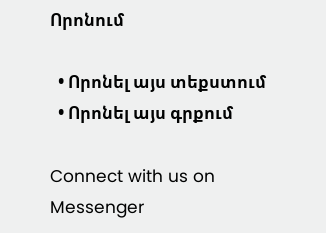Որոնում

  • Որոնել այս տեքստում
  • Որոնել այս գրքում

Connect with us on Messenger